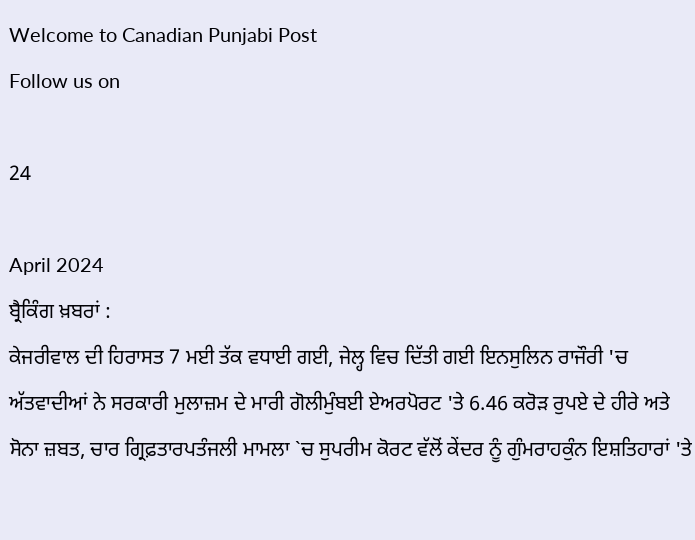Welcome to Canadian Punjabi Post
Follow us on

24

April 2024
ਬ੍ਰੈਕਿੰਗ ਖ਼ਬਰਾਂ :
ਕੇਜਰੀਵਾਲ ਦੀ ਹਿਰਾਸਤ 7 ਮਈ ਤੱਕ ਵਧਾਈ ਗਈ, ਜੇਲ੍ਹ ਵਿਚ ਦਿੱਤੀ ਗਈ ਇਨਸੁਲਿਨ ਰਾਜੌਰੀ 'ਚ ਅੱਤਵਾਦੀਆਂ ਨੇ ਸਰਕਾਰੀ ਮੁਲਾਜ਼ਮ ਦੇ ਮਾਰੀ ਗੋਲੀਮੁੰਬਈ ਏਅਰਪੋਰਟ 'ਤੇ 6.46 ਕਰੋੜ ਰੁਪਏ ਦੇ ਹੀਰੇ ਅਤੇ ਸੋਨਾ ਜ਼ਬਤ, ਚਾਰ ਗ੍ਰਿਫ਼ਤਾਰਪਤੰਜਲੀ ਮਾਮਲਾ `ਚ ਸੁਪਰੀਮ ਕੋਰਟ ਵੱਲੋਂ ਕੇਂਦਰ ਨੂੰ ਗੁੰਮਰਾਹਕੁੰਨ ਇਸ਼ਤਿਹਾਰਾਂ 'ਤੇ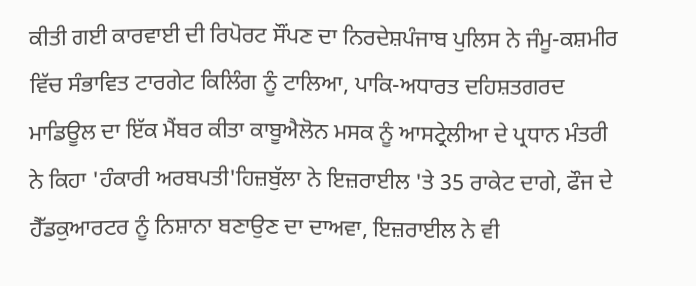ਕੀਤੀ ਗਈ ਕਾਰਵਾਈ ਦੀ ਰਿਪੋਰਟ ਸੌਂਪਣ ਦਾ ਨਿਰਦੇਸ਼ਪੰਜਾਬ ਪੁਲਿਸ ਨੇ ਜੰਮੂ-ਕਸ਼ਮੀਰ ਵਿੱਚ ਸੰਭਾਵਿਤ ਟਾਰਗੇਟ ਕਿਲਿੰਗ ਨੂੰ ਟਾਲਿਆ, ਪਾਕਿ-ਅਧਾਰਤ ਦਹਿਸ਼ਤਗਰਦ ਮਾਡਿਊਲ ਦਾ ਇੱਕ ਮੈਂਬਰ ਕੀਤਾ ਕਾਬੂਐਲੋਨ ਮਸਕ ਨੂੰ ਆਸਟ੍ਰੇਲੀਆ ਦੇ ਪ੍ਰਧਾਨ ਮੰਤਰੀ ਨੇ ਕਿਹਾ 'ਹੰਕਾਰੀ ਅਰਬਪਤੀ'ਹਿਜ਼ਬੁੱਲਾ ਨੇ ਇਜ਼ਰਾਈਲ 'ਤੇ 35 ਰਾਕੇਟ ਦਾਗੇ, ਫੌਜ ਦੇ ਹੈੱਡਕੁਆਰਟਰ ਨੂੰ ਨਿਸ਼ਾਨਾ ਬਣਾਉਣ ਦਾ ਦਾਅਵਾ, ਇਜ਼ਰਾਈਲ ਨੇ ਵੀ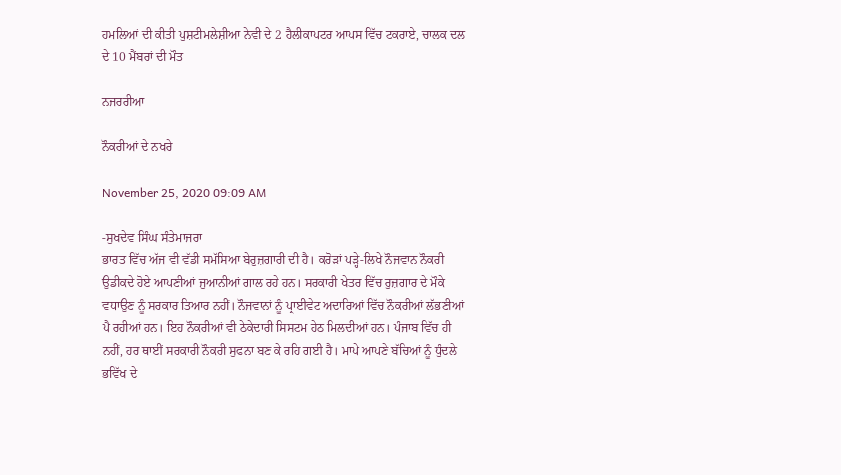ਹਮਲਿਆਂ ਦੀ ਕੀਤੀ ਪੁਸ਼ਟੀਮਲੇਸ਼ੀਆ ਨੇਵੀ ਦੇ 2 ਹੈਲੀਕਾਪਟਰ ਆਪਸ ਵਿੱਚ ਟਕਰਾਏ, ਚਾਲਕ ਦਲ ਦੇ 10 ਮੈਂਬਰਾਂ ਦੀ ਮੌਤ

ਨਜਰਰੀਆ

ਨੌਕਰੀਆਂ ਦੇ ਨਖਰੇ

November 25, 2020 09:09 AM

-ਸੁਖਦੇਵ ਸਿੰਘ ਸੰਤੇਮਾਜਰਾ
ਭਾਰਤ ਵਿੱਚ ਅੱਜ ਵੀ ਵੱਡੀ ਸਮੱਸਿਆ ਬੇਰੁਜ਼ਗਾਰੀ ਦੀ ਹੈ। ਕਰੋੜਾਂ ਪੜ੍ਹੇ-ਲਿਖੇ ਨੌਜਵਾਨ ਨੌਕਰੀ ਉਡੀਕਦੇ ਹੋਏ ਆਪਣੀਆਂ ਜੁਆਨੀਆਂ ਗਾਲ ਰਹੇ ਹਨ। ਸਰਕਾਰੀ ਖੇਤਰ ਵਿੱਚ ਰੁਜ਼ਗਾਰ ਦੇ ਮੌਕੇ ਵਧਾਉਣ ਨੂੰ ਸਰਕਾਰ ਤਿਆਰ ਨਹੀਂ। ਨੌਜਵਾਨਾਂ ਨੂੰ ਪ੍ਰਾਈਵੇਟ ਅਦਾਰਿਆਂ ਵਿੱਚ ਨੌਕਰੀਆਂ ਲੱਭਣੀਆਂ ਪੈ ਰਹੀਆਂ ਹਨ। ਇਹ ਨੌਕਰੀਆਂ ਵੀ ਠੇਕੇਦਾਰੀ ਸਿਸਟਮ ਹੇਠ ਮਿਲਦੀਆਂ ਹਨ। ਪੰਜਾਬ ਵਿੱਚ ਹੀ ਨਹੀਂ, ਹਰ ਥਾਈਂ ਸਰਕਾਰੀ ਨੌਕਰੀ ਸੁਫਨਾ ਬਣ ਕੇ ਰਹਿ ਗਈ ਹੈ। ਮਾਪੇ ਆਪਣੇ ਬੱਚਿਆਂ ਨੂੰ ਧੁੰਦਲੇ ਭਵਿੱਖ ਦੇ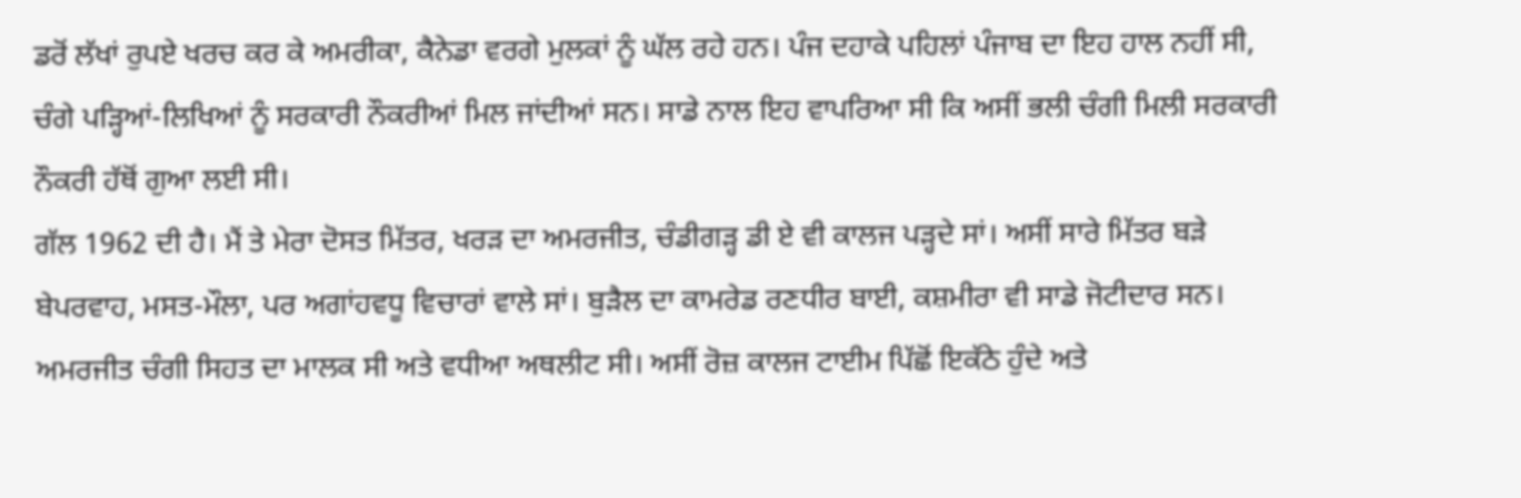ਡਰੋਂ ਲੱਖਾਂ ਰੁਪਏ ਖਰਚ ਕਰ ਕੇ ਅਮਰੀਕਾ, ਕੈਨੇਡਾ ਵਰਗੇ ਮੁਲਕਾਂ ਨੂੰ ਘੱਲ ਰਹੇ ਹਨ। ਪੰਜ ਦਹਾਕੇ ਪਹਿਲਾਂ ਪੰਜਾਬ ਦਾ ਇਹ ਹਾਲ ਨਹੀਂ ਸੀ, ਚੰਗੇ ਪੜ੍ਹਿਆਂ-ਲਿਖਿਆਂ ਨੂੰ ਸਰਕਾਰੀ ਨੌਕਰੀਆਂ ਮਿਲ ਜਾਂਦੀਆਂ ਸਨ। ਸਾਡੇ ਨਾਲ ਇਹ ਵਾਪਰਿਆ ਸੀ ਕਿ ਅਸੀਂ ਭਲੀ ਚੰਗੀ ਮਿਲੀ ਸਰਕਾਰੀ ਨੌਕਰੀ ਹੱਥੋਂ ਗੁਆ ਲਈ ਸੀ।
ਗੱਲ 1962 ਦੀ ਹੈ। ਮੈਂ ਤੇ ਮੇਰਾ ਦੋਸਤ ਮਿੱਤਰ, ਖਰੜ ਦਾ ਅਮਰਜੀਤ, ਚੰਡੀਗੜ੍ਹ ਡੀ ਏ ਵੀ ਕਾਲਜ ਪੜ੍ਹਦੇ ਸਾਂ। ਅਸੀਂ ਸਾਰੇ ਮਿੱਤਰ ਬੜੇ ਬੇਪਰਵਾਹ, ਮਸਤ-ਮੌਲਾ, ਪਰ ਅਗਾਂਹਵਧੂ ਵਿਚਾਰਾਂ ਵਾਲੇ ਸਾਂ। ਬੁੜੈਲ ਦਾ ਕਾਮਰੇਡ ਰਣਧੀਰ ਬਾਈ, ਕਸ਼ਮੀਰਾ ਵੀ ਸਾਡੇ ਜੋਟੀਦਾਰ ਸਨ। ਅਮਰਜੀਤ ਚੰਗੀ ਸਿਹਤ ਦਾ ਮਾਲਕ ਸੀ ਅਤੇ ਵਧੀਆ ਅਥਲੀਟ ਸੀ। ਅਸੀਂ ਰੋਜ਼ ਕਾਲਜ ਟਾਈਮ ਪਿੱਛੋਂ ਇਕੱਠੇ ਹੁੰਦੇ ਅਤੇ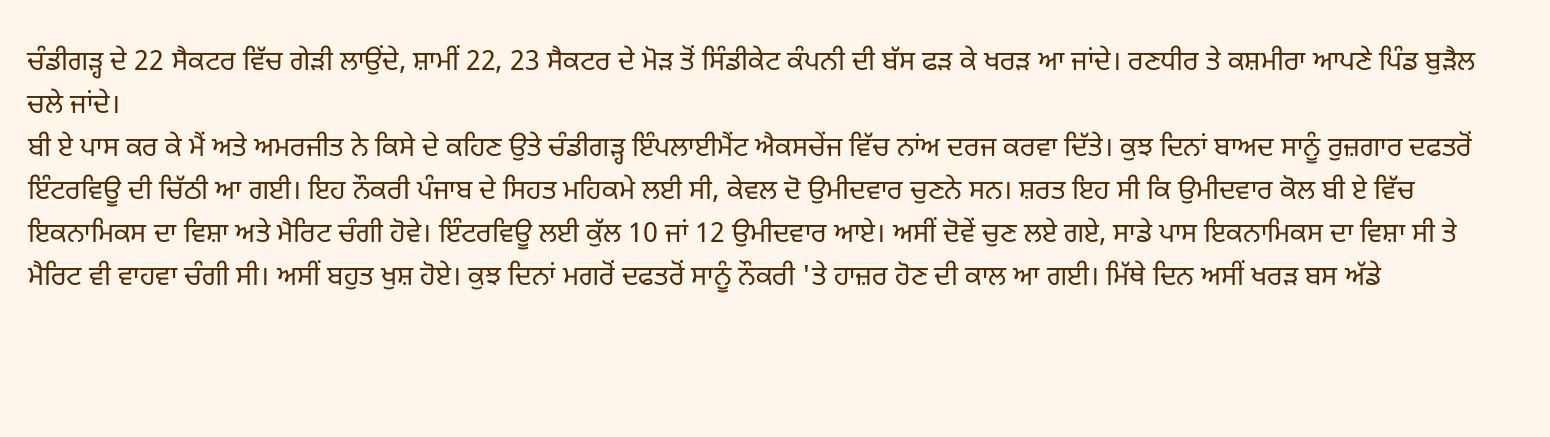ਚੰਡੀਗੜ੍ਹ ਦੇ 22 ਸੈਕਟਰ ਵਿੱਚ ਗੇੜੀ ਲਾਉਂਦੇ, ਸ਼ਾਮੀਂ 22, 23 ਸੈਕਟਰ ਦੇ ਮੋੜ ਤੋਂ ਸਿੰਡੀਕੇਟ ਕੰਪਨੀ ਦੀ ਬੱਸ ਫੜ ਕੇ ਖਰੜ ਆ ਜਾਂਦੇ। ਰਣਧੀਰ ਤੇ ਕਸ਼ਮੀਰਾ ਆਪਣੇ ਪਿੰਡ ਬੁੜੈਲ ਚਲੇ ਜਾਂਦੇ।
ਬੀ ਏ ਪਾਸ ਕਰ ਕੇ ਮੈਂ ਅਤੇ ਅਮਰਜੀਤ ਨੇ ਕਿਸੇ ਦੇ ਕਹਿਣ ਉਤੇ ਚੰਡੀਗੜ੍ਹ ਇੰਪਲਾਈਮੈਂਟ ਐਕਸਚੇਂਜ ਵਿੱਚ ਨਾਂਅ ਦਰਜ ਕਰਵਾ ਦਿੱਤੇ। ਕੁਝ ਦਿਨਾਂ ਬਾਅਦ ਸਾਨੂੰ ਰੁਜ਼ਗਾਰ ਦਫਤਰੋਂ ਇੰਟਰਵਿਊ ਦੀ ਚਿੱਠੀ ਆ ਗਈ। ਇਹ ਨੌਕਰੀ ਪੰਜਾਬ ਦੇ ਸਿਹਤ ਮਹਿਕਮੇ ਲਈ ਸੀ, ਕੇਵਲ ਦੋ ਉਮੀਦਵਾਰ ਚੁਣਨੇ ਸਨ। ਸ਼ਰਤ ਇਹ ਸੀ ਕਿ ਉਮੀਦਵਾਰ ਕੋਲ ਬੀ ਏ ਵਿੱਚ ਇਕਨਾਮਿਕਸ ਦਾ ਵਿਸ਼ਾ ਅਤੇ ਮੈਰਿਟ ਚੰਗੀ ਹੋਵੇ। ਇੰਟਰਵਿਊ ਲਈ ਕੁੱਲ 10 ਜਾਂ 12 ਉਮੀਦਵਾਰ ਆਏ। ਅਸੀਂ ਦੋਵੇਂ ਚੁਣ ਲਏ ਗਏ, ਸਾਡੇ ਪਾਸ ਇਕਨਾਮਿਕਸ ਦਾ ਵਿਸ਼ਾ ਸੀ ਤੇ ਮੈਰਿਟ ਵੀ ਵਾਹਵਾ ਚੰਗੀ ਸੀ। ਅਸੀਂ ਬਹੁਤ ਖੁਸ਼ ਹੋਏ। ਕੁਝ ਦਿਨਾਂ ਮਗਰੋਂ ਦਫਤਰੋਂ ਸਾਨੂੰ ਨੌਕਰੀ 'ਤੇ ਹਾਜ਼ਰ ਹੋਣ ਦੀ ਕਾਲ ਆ ਗਈ। ਮਿੱਥੇ ਦਿਨ ਅਸੀਂ ਖਰੜ ਬਸ ਅੱਡੇ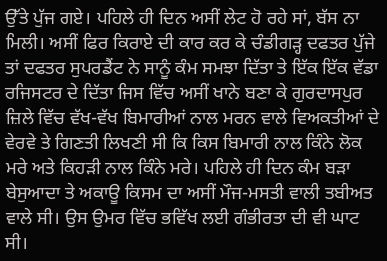ਉੱਤੇ ਪੁੱਜ ਗਏ। ਪਹਿਲੇ ਹੀ ਦਿਨ ਅਸੀਂ ਲੇਟ ਹੋ ਰਹੇ ਸਾਂ, ਬੱਸ ਨਾ ਮਿਲੀ। ਅਸੀਂ ਫਿਰ ਕਿਰਾਏ ਦੀ ਕਾਰ ਕਰ ਕੇ ਚੰਡੀਗੜ੍ਹ ਦਫਤਰ ਪੁੱਜੇ ਤਾਂ ਦਫਤਰ ਸੁਪਰਡੈਂਟ ਨੇ ਸਾਨੂੰ ਕੰਮ ਸਮਝਾ ਦਿੱਤਾ ਤੇ ਇੱਕ ਇੱਕ ਵੱਡਾ ਰਜਿਸਟਰ ਦੇ ਦਿੱਤਾ ਜਿਸ ਵਿੱਚ ਅਸੀਂ ਖਾਨੇ ਬਣਾ ਕੇ ਗੁਰਦਾਸਪੁਰ ਜ਼ਿਲੇ ਵਿੱਚ ਵੱਖ-ਵੱਖ ਬਿਮਾਰੀਆਂ ਨਾਲ ਮਰਨ ਵਾਲੇ ਵਿਅਕਤੀਆਂ ਦੇ ਵੇਰਵੇ ਤੇ ਗਿਣਤੀ ਲਿਖਣੀ ਸੀ ਕਿ ਕਿਸ ਬਿਮਾਰੀ ਨਾਲ ਕਿੰਨੇ ਲੋਕ ਮਰੇ ਅਤੇ ਕਿਹੜੀ ਨਾਲ ਕਿੰਨੇ ਮਰੇ। ਪਹਿਲੇ ਹੀ ਦਿਨ ਕੰਮ ਬੜਾ ਬੇਸੁਆਦਾ ਤੇ ਅਕਾਊ ਕਿਸਮ ਦਾ ਅਸੀਂ ਮੌਜ-ਮਸਤੀ ਵਾਲੀ ਤਬੀਅਤ ਵਾਲੇ ਸੀ। ਉਸ ਉਮਰ ਵਿੱਚ ਭਵਿੱਖ ਲਈ ਗੰਭੀਰਤਾ ਦੀ ਵੀ ਘਾਟ ਸੀ।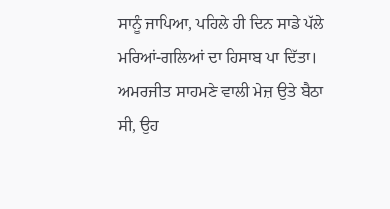ਸਾਨੂੰ ਜਾਪਿਆ, ਪਹਿਲੇ ਹੀ ਦਿਨ ਸਾਡੇ ਪੱਲੇ ਮਰਿਆਂ-ਗਲਿਆਂ ਦਾ ਹਿਸਾਬ ਪਾ ਦਿੱਤਾ।
ਅਮਰਜੀਤ ਸਾਹਮਣੇ ਵਾਲੀ ਮੇਜ਼ ਉਤੇ ਬੈਠਾ ਸੀ, ਉਹ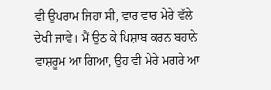ਵੀ ਉਪਰਾਮ ਜਿਹਾ ਸੀ, ਵਾਰ ਵਾਰ ਮੇਰੇ ਵੱਲੇ ਦੇਖੀ ਜਾਵੇ। ਮੈਂ ਉਠ ਕੇ ਪਿਸ਼ਾਬ ਕਰਨ ਬਹਾਨੇ ਵਾਸ਼ਰੂਮ ਆ ਗਿਆ, ਉਹ ਵੀ ਮੇਰੇ ਮਗਰੇ ਆ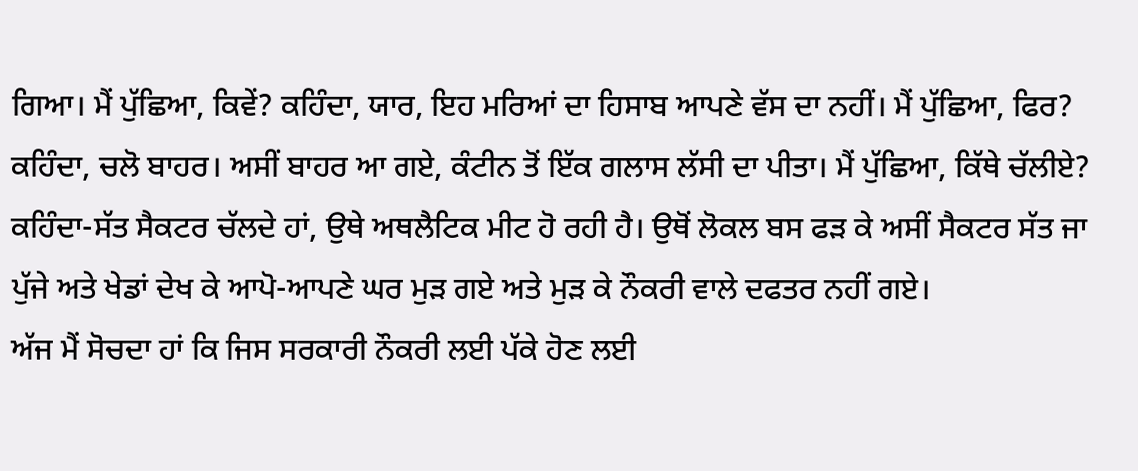ਗਿਆ। ਮੈਂ ਪੁੱਛਿਆ, ਕਿਵੇਂ? ਕਹਿੰਦਾ, ਯਾਰ, ਇਹ ਮਰਿਆਂ ਦਾ ਹਿਸਾਬ ਆਪਣੇ ਵੱਸ ਦਾ ਨਹੀਂ। ਮੈਂ ਪੁੱਛਿਆ, ਫਿਰ? ਕਹਿੰਦਾ, ਚਲੋ ਬਾਹਰ। ਅਸੀਂ ਬਾਹਰ ਆ ਗਏ, ਕੰਟੀਨ ਤੋਂ ਇੱਕ ਗਲਾਸ ਲੱਸੀ ਦਾ ਪੀਤਾ। ਮੈਂ ਪੁੱਛਿਆ, ਕਿੱਥੇ ਚੱਲੀਏ? ਕਹਿੰਦਾ-ਸੱਤ ਸੈਕਟਰ ਚੱਲਦੇ ਹਾਂ, ਉਥੇ ਅਥਲੈਟਿਕ ਮੀਟ ਹੋ ਰਹੀ ਹੈ। ਉਥੋਂ ਲੋਕਲ ਬਸ ਫੜ ਕੇ ਅਸੀਂ ਸੈਕਟਰ ਸੱਤ ਜਾ ਪੁੱਜੇ ਅਤੇ ਖੇਡਾਂ ਦੇਖ ਕੇ ਆਪੋ-ਆਪਣੇ ਘਰ ਮੁੜ ਗਏ ਅਤੇ ਮੁੜ ਕੇ ਨੌਕਰੀ ਵਾਲੇ ਦਫਤਰ ਨਹੀਂ ਗਏ।
ਅੱਜ ਮੈਂ ਸੋਚਦਾ ਹਾਂ ਕਿ ਜਿਸ ਸਰਕਾਰੀ ਨੌਕਰੀ ਲਈ ਪੱਕੇ ਹੋਣ ਲਈ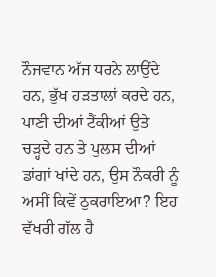ਨੌਜਵਾਨ ਅੱਜ ਧਰਨੇ ਲਾਉਂਦੇ ਹਨ, ਭੁੱਖ ਹੜਤਾਲਾਂ ਕਰਦੇ ਹਨ, ਪਾਣੀ ਦੀਆਂ ਟੈਂਕੀਆਂ ਉਤੇ ਚੜ੍ਹਦੇ ਹਨ ਤੇ ਪੁਲਸ ਦੀਆਂ ਡਾਂਗਾਂ ਖਾਂਦੇ ਹਨ, ਉਸ ਨੌਕਰੀ ਨੂੰ ਅਸੀਂ ਕਿਵੇਂ ਠੁਕਰਾਇਆ? ਇਹ ਵੱਖਰੀ ਗੱਲ ਹੈ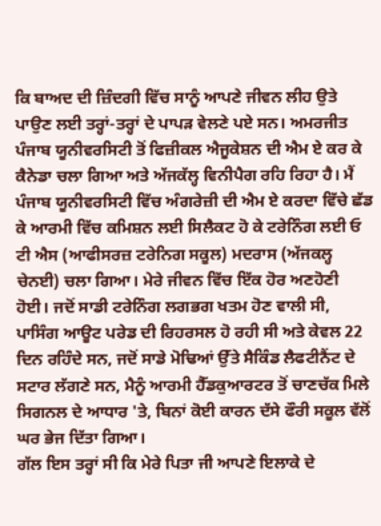ਕਿ ਬਾਅਦ ਦੀ ਜ਼ਿੰਦਗੀ ਵਿੱਚ ਸਾਨੂੰ ਆਪਣੇ ਜੀਵਨ ਲੀਹ ਉਤੇ ਪਾਉਣ ਲਈ ਤਰ੍ਹਾਂ-ਤਰ੍ਹਾਂ ਦੇ ਪਾਪੜ ਵੇਲਣੇ ਪਏ ਸਨ। ਅਮਰਜੀਤ ਪੰਜਾਬ ਯੂਨੀਵਰਸਿਟੀ ਤੋਂ ਫਿਜ਼ੀਕਲ ਐਜੂਕੇਸ਼ਨ ਦੀ ਐਮ ਏ ਕਰ ਕੇ ਕੈਨੇਡਾ ਚਲਾ ਗਿਆ ਅਤੇ ਅੱਜਕੱਲ੍ਹ ਵਿਨੀਪੈਗ ਰਹਿ ਰਿਹਾ ਹੈ। ਮੈਂ ਪੰਜਾਬ ਯੂਨੀਵਰਸਿਟੀ ਵਿੱਚ ਅੰਗਰੇਜ਼ੀ ਦੀ ਐਮ ਏ ਕਰਦਾ ਵਿੱਚੇ ਛੱਡ ਕੇ ਆਰਮੀ ਵਿੱਚ ਕਮਿਸ਼ਨ ਲਈ ਸਿਲੈਕਟ ਹੋ ਕੇ ਟਰੇਨਿੰਗ ਲਈ ਓ ਟੀ ਐਸ (ਆਫੀਸਰਜ਼ ਟਰੇਨਿਗ ਸਕੂਲ) ਮਦਰਾਸ (ਅੱਜਕਲ੍ਹ ਚੇਨਈ) ਚਲਾ ਗਿਆ। ਮੇਰੇ ਜੀਵਨ ਵਿੱਚ ਇੱਕ ਹੋਰ ਅਣਹੋਣੀ ਹੋਈ। ਜਦੋਂ ਸਾਡੀ ਟਰੇਨਿੰਗ ਲਗਭਗ ਖਤਮ ਹੋਣ ਵਾਲੀ ਸੀ, ਪਾਸਿੰਗ ਆਊਟ ਪਰੇਡ ਦੀ ਰਿਹਰਸਲ ਹੋ ਰਹੀ ਸੀ ਅਤੇ ਕੇਵਲ 22 ਦਿਨ ਰਹਿੰਦੇ ਸਨ, ਜਦੋਂ ਸਾਡੇ ਮੋਢਿਆਂ ਉੱਤੇ ਸੈਕਿੰਡ ਲੈਫਟੀਨੈਂਟ ਦੇ ਸਟਾਰ ਲੱਗਣੇ ਸਨ, ਮੈਨੂੰ ਆਰਮੀ ਹੈੱਡਕੁਆਰਟਰ ਤੋਂ ਚਾਣਚੱਕ ਮਿਲੇ ਸਿਗਨਲ ਦੇ ਆਧਾਰ 'ਤੇ, ਬਿਨਾਂ ਕੋਈ ਕਾਰਨ ਦੱਸੇ ਫੌਰੀ ਸਕੂਲ ਵੱਲੋਂ ਘਰ ਭੇਜ ਦਿੱਤਾ ਗਿਆ।
ਗੱਲ ਇਸ ਤਰ੍ਹਾਂ ਸੀ ਕਿ ਮੇਰੇ ਪਿਤਾ ਜੀ ਆਪਣੇ ਇਲਾਕੇ ਦੇ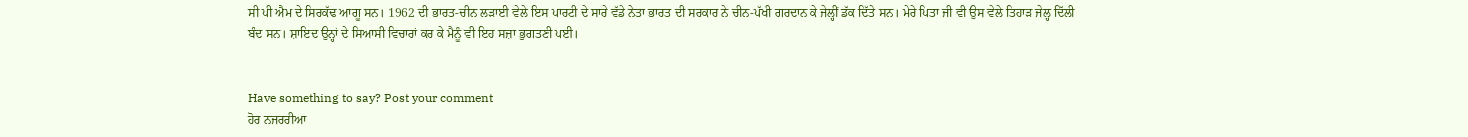ਸੀ ਪੀ ਐਮ ਦੇ ਸਿਰਕੱਢ ਆਗੂ ਸਨ। 1962 ਦੀ ਭਾਰਤ-ਚੀਨ ਲੜਾਈ ਵੇਲੇ ਇਸ ਪਾਰਟੀ ਦੇ ਸਾਰੇ ਵੱਡੇ ਨੇਤਾ ਭਾਰਤ ਦੀ ਸਰਕਾਰ ਨੇ ਚੀਨ-ਪੱਖੀ ਗਰਦਾਨ ਕੇ ਜੇਲ੍ਹੀਂ ਡੱਕ ਦਿੱਤੇ ਸਨ। ਮੇਰੇ ਪਿਤਾ ਜੀ ਵੀ ਉਸ ਵੇਲੇ ਤਿਹਾੜ ਜੇਲ੍ਹ ਦਿੱਲੀ ਬੰਦ ਸਨ। ਸ਼ਾਇਦ ਉਨ੍ਹਾਂ ਦੇ ਸਿਆਸੀ ਵਿਚਾਰਾਂ ਕਰ ਕੇ ਮੈਨੂੰ ਵੀ ਇਹ ਸਜ਼ਾ ਭੁਗਤਣੀ ਪਈ।


Have something to say? Post your comment
ਹੋਰ ਨਜਰਰੀਆ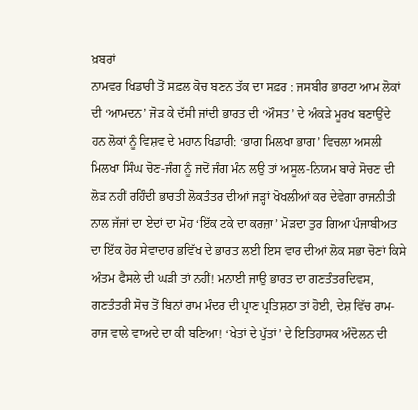ਖ਼ਬਰਾਂ
ਨਾਮਵਰ ਖਿਡਾਰੀ ਤੋਂ ਸਫ਼ਲ ਕੋਚ ਬਣਨ ਤੱਕ ਦਾ ਸਫ਼ਰ : ਜਸਬੀਰ ਭਾਰਟਾ ਆਮ ਲੋਕਾਂ ਦੀ ‘ਆਮਦਨ’ ਜੋੜ ਕੇ ਦੱਸੀ ਜਾਂਦੀ ਭਾਰਤ ਦੀ ‘ਔਸਤ’ ਦੇ ਅੰਕੜੇ ਮੂਰਖ ਬਣਾਉਂਦੇ ਹਨ ਲੋਕਾਂ ਨੂੰ ਵਿਸ਼ਵ ਦੇ ਮਹਾਨ ਖਿਡਾਰੀ: ‘ਭਾਗ ਮਿਲਖਾ ਭਾਗ’ ਵਿਚਲਾ ਅਸਲੀ ਮਿਲਖਾ ਸਿੰਘ ਚੋਣ-ਜੰਗ ਨੂੰ ਜਦੋਂ ਜੰਗ ਮੰਨ ਲਉ ਤਾਂ ਅਸੂਲ-ਨਿਯਮ ਬਾਰੇ ਸੋਚਣ ਦੀ ਲੋੜ ਨਹੀਂ ਰਹਿੰਦੀ ਭਾਰਤੀ ਲੋਕਤੰਤਰ ਦੀਆਂ ਜੜ੍ਹਾਂ ਖੋਖਲੀਆਂ ਕਰ ਦੇਵੇਗਾ ਰਾਜਨੀਤੀ ਨਾਲ ਜੱਜਾਂ ਦਾ ਏਦਾਂ ਦਾ ਮੋਹ ‘ਇੱਕ ਟਕੇ ਦਾ ਕਰਜ਼ਾ’ ਮੋੜਦਾ ਤੁਰ ਗਿਆ ਪੰਜਾਬੀਅਤ ਦਾ ਇੱਕ ਹੋਰ ਸੇਵਾਦਾਰ ਭਵਿੱਖ ਦੇ ਭਾਰਤ ਲਈ ਇਸ ਵਾਰ ਦੀਆਂ ਲੋਕ ਸਭਾ ਚੋਣਾਂ ਕਿਸੇ ਅੰਤਮ ਫੈਸਲੇ ਦੀ ਘੜੀ ਤਾਂ ਨਹੀਂ! ਮਨਾਈ ਜਾਉ ਭਾਰਤ ਦਾ ਗਣਤੰਤਰਦਿਵਸ, ਗਣਤੰਤਰੀ ਸੋਚ ਤੋਂ ਬਿਨਾਂ ਰਾਮ ਮੰਦਰ ਦੀ ਪ੍ਰਾਣ ਪ੍ਰਤਿਸ਼ਠਾ ਤਾਂ ਹੋਈ, ਦੇਸ਼ ਵਿੱਚ ਰਾਮ-ਰਾਜ ਵਾਲੇ ਵਾਅਦੇ ਦਾ ਕੀ ਬਣਿਆ! ‘ਖੇਤਾਂ ਦੇ ਪੁੱਤਾਂ’ ਦੇ ਇਤਿਹਾਸਕ ਅੰਦੋਲਨ ਦੀ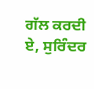ਗੱਲ ਕਰਦੀ ਏ, ਸੁਰਿੰਦਰ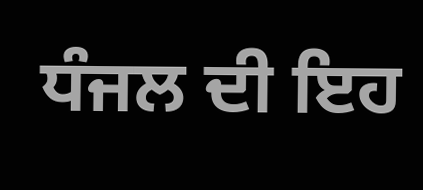ਧੰਜਲ ਦੀ ਇਹ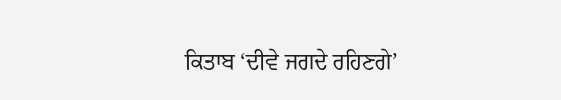ਕਿਤਾਬ ‘ਦੀਵੇ ਜਗਦੇ ਰਹਿਣਗੇ’